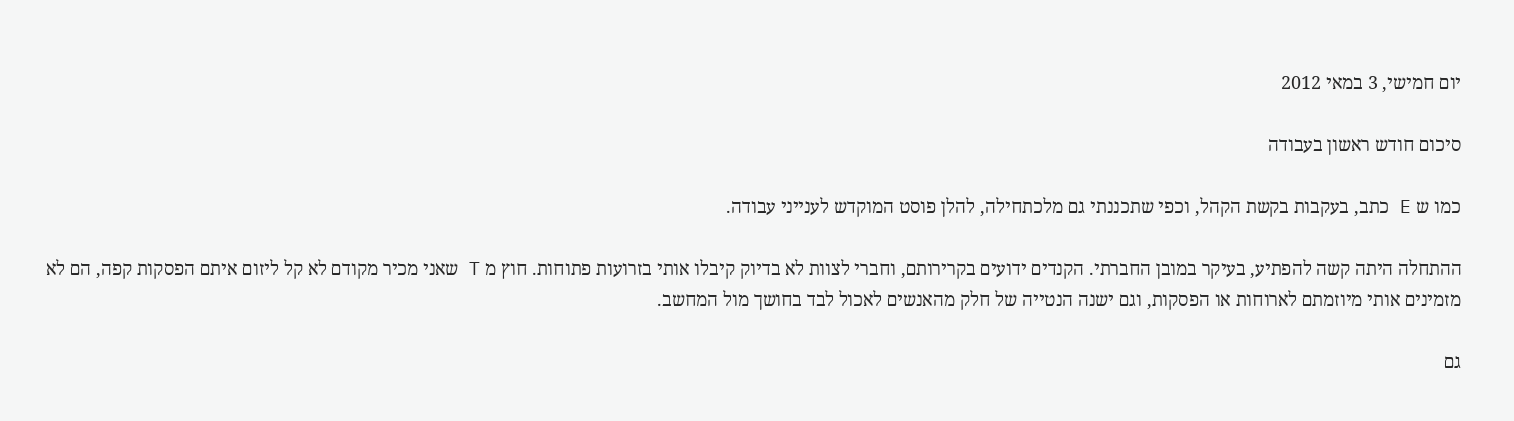יום חמישי, 3 במאי 2012

סיכום חודש ראשון בעבודה

כמו ש E כתב, בעקבות בקשת הקהל, וכפי שתכננתי גם מלכתחילה, להלן פוסט המוקדש לענייני עבודה.

ההתחלה היתה קשה להפתיע, בעיקר במובן החברתי. הקנדים ידועים בקרירותם, וחברי לצוות לא בדיוק קיבלו אותי בזרועות פתוחות. חוץ מ T שאני מכיר מקודם לא קל ליזום איתם הפסקות קפה, הם לא מזמינים אותי מיוזמתם לארוחות או הפסקות, וגם ישנה הנטייה של חלק מהאנשים לאכול לבד בחושך מול המחשב.

גם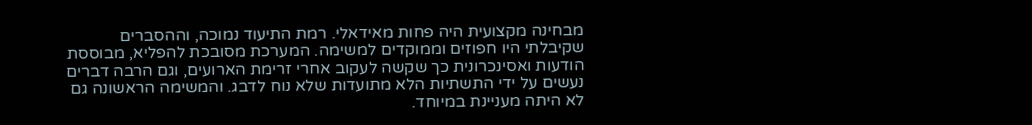מבחינה מקצועית היה פחות מאידאלי. רמת התיעוד נמוכה, וההסברים שקיבלתי היו חפוזים וממוקדים למשימה. המערכת מסובכת להפליא, מבוססת הודעות ואסינכרונית כך שקשה לעקוב אחרי זרימת הארועים, וגם הרבה דברים נעשים על ידי התשתיות הלא מתועדות שלא נוח לדבג. והמשימה הראשונה גם לא היתה מעניינת במיוחד.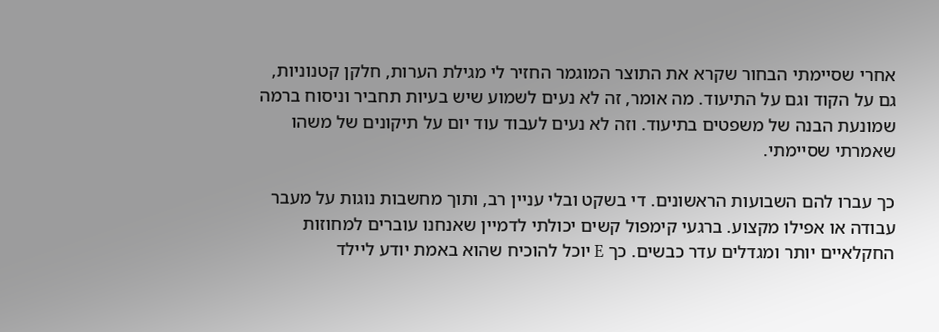אחרי שסיימתי הבחור שקרא את התוצר המוגמר החזיר לי מגילת הערות, חלקן קטנוניות, גם על הקוד וגם על התיעוד. מה אומר, זה לא נעים לשמוע שיש בעיות תחביר וניסוח ברמה שמונעת הבנה של משפטים בתיעוד. וזה לא נעים לעבוד עוד יום על תיקונים של משהו שאמרתי שסיימתי.

כך עברו להם השבועות הראשונים. די בשקט ובלי עניין רב, ותוך מחשבות נוגות על מעבר עבודה או אפילו מקצוע. ברגעי קימפול קשים יכולתי לדמיין שאנחנו עוברים למחוזות החקלאיים יותר ומגדלים עדר כבשים. כך E יוכל להוכיח שהוא באמת יודע ליילד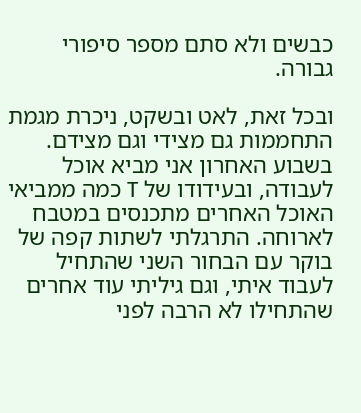כבשים ולא סתם מספר סיפורי גבורה.

ובכל זאת, לאט ובשקט, ניכרת מגמת התחממות גם מצידי וגם מצידם. בשבוע האחרון אני מביא אוכל לעבודה, ובעידודו של T כמה ממביאי האוכל האחרים מתכנסים במטבח לארוחה. התרגלתי לשתות קפה של בוקר עם הבחור השני שהתחיל לעבוד איתי, וגם גיליתי עוד אחרים שהתחילו לא הרבה לפני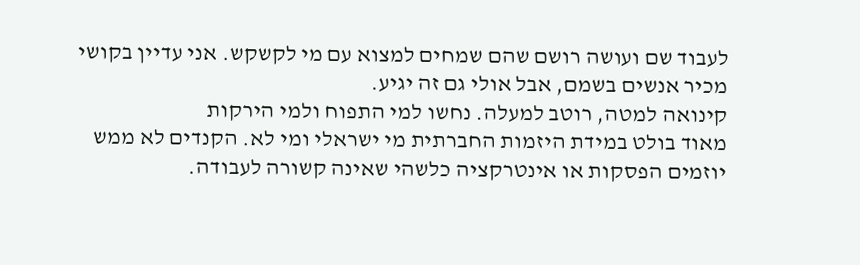לעבוד שם ועושה רושם שהם שמחים למצוא עם מי לקשקש. אני עדיין בקושי מכיר אנשים בשמם, אבל אולי גם זה יגיע.
קינואה למטה, רוטב למעלה. נחשו למי התפוח ולמי הירקות
מאוד בולט במידת היזמות החברתית מי ישראלי ומי לא. הקנדים לא ממש יוזמים הפסקות או אינטרקציה כלשהי שאינה קשורה לעבודה.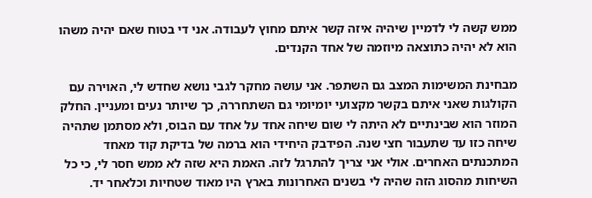ממש קשה לי לדמיין שיהיה איזה קשר איתם מחוץ לעבודה. אני די בטוח שאם יהיה משהו הוא לא יהיה כתוצאה מיוזמה של אחד הקנדים.

מבחינת המשימות המצב גם השתפר. אני עושה מחקר לגבי נושא שחדש לי, האוירה עם הקולגות שאני איתם בקשר מקצועי יומיומי גם השתחררה, כך שיותר נעים ומעניין. החלק המוזר הוא שבינתיים לא היתה לי שום שיחה אחד על אחד עם הבוס, ולא מסתמן שתהיה שיחה כזו עד שתעבור חצי שנה. הפידבק היחידי הוא ברמה של בדיקת קוד מאחד המתכנתים האחרים. אולי אני צריך להתרגל לזה. האמת היא שזה לא ממש חסר לי, כי כל השיחות מהסוג הזה שהיה לי בשנים האחרונות בארץ היו מאוד שטחיות וכלאחר יד.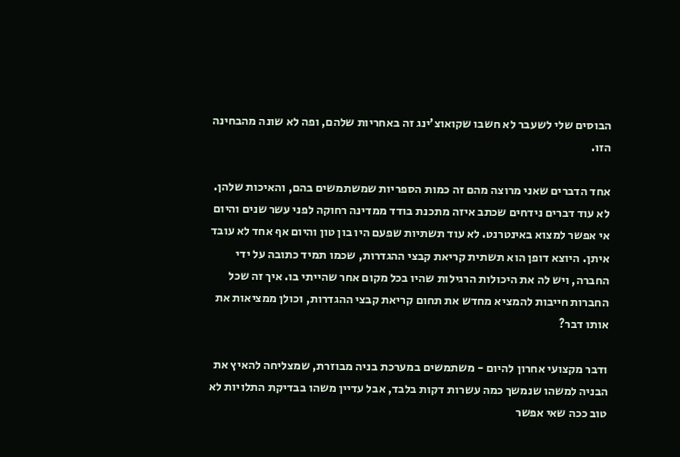הבוסים שלי לשעבר לא חשבו שקואוצ'ינג זה באחריות שלהם, ופה לא שונה מהבחינה הזו.

אחד הדברים שאני מרוצה מהם זה כמות הספריות שמשתמשים בהם, והאיכות שלהן. לא עוד דברים נידחים שכתב איזה מתכנת בודד ממדינה רחוקה לפני עשר שנים והיום אי אפשר למצוא באינטרנט. לא עוד תשתיות שפעם היו בון טון והיום אף אחד לא עובד איתן. היוצא דופן הוא תשתית קריאת קבצי ההגדרות, שכמו תמיד כתובה על ידי החברה, ויש לה את היכולות הרגילות שהיו בכל מקום אחר שהייתי בו. איך זה שכל החברות חייבות להמציא מחדש את תחום קריאת קבצי ההגדרות, וכולן ממציאות את אותו דבר?

ודבר מקצועי אחרון להיום - משתמשים במערכת בניה מבוזרת, שמצליחה להאיץ את הבניה למשהו שנמשך כמה עשרות דקות בלבד, אבל עדיין משהו בבדיקת התלויות לא טוב ככה שאי אפשר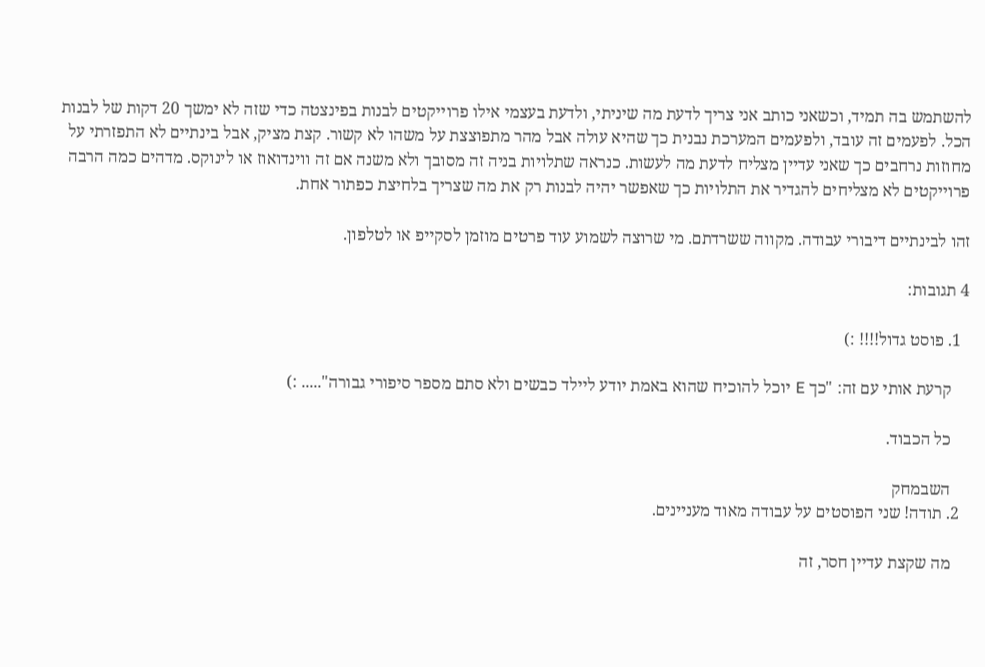להשתמש בה תמיד, וכשאני כותב אני צריך לדעת מה שיניתי, ולדעת בעצמי אילו פרוייקטים לבנות בפינצטה כדי שזה לא ימשך 20 דקות של לבנות הכל. לפעמים זה עובד, ולפעמים המערכת נבנית כך שהיא עולה אבל מהר מתפוצצת על משהו לא קשור. קצת מציק, אבל בינתיים לא התפזרתי על מחוזות נרחבים כך שאני עדיין מצליח לדעת מה לעשות. כנראה שתלויות בניה זה מסובך ולא משנה אם זה ווינדואוז או לינוקס. מדהים כמה הרבה פרוייקטים לא מצליחים להגדיר את התלויות כך שאפשר יהיה לבנות רק את מה שצריך בלחיצת כפתור אחת.

זהו לבינתיים דיבורי עבודה. מקווה ששרדתם. מי שרוצה לשמוע עוד פרטים מוזמן לסקייפ או לטלפון.

4 תגובות:

  1. פוסט גדול!!!! :)

    קרעת אותי עם זה: "כך E יוכל להוכיח שהוא באמת יודע ליילד כבשים ולא סתם מספר סיפורי גבורה"..... :)

    כל הכבוד.

    השבמחק
  2. תודה! שני הפוסטים על עבודה מאוד מעניינים.

    מה שקצת עדיין חסר, זה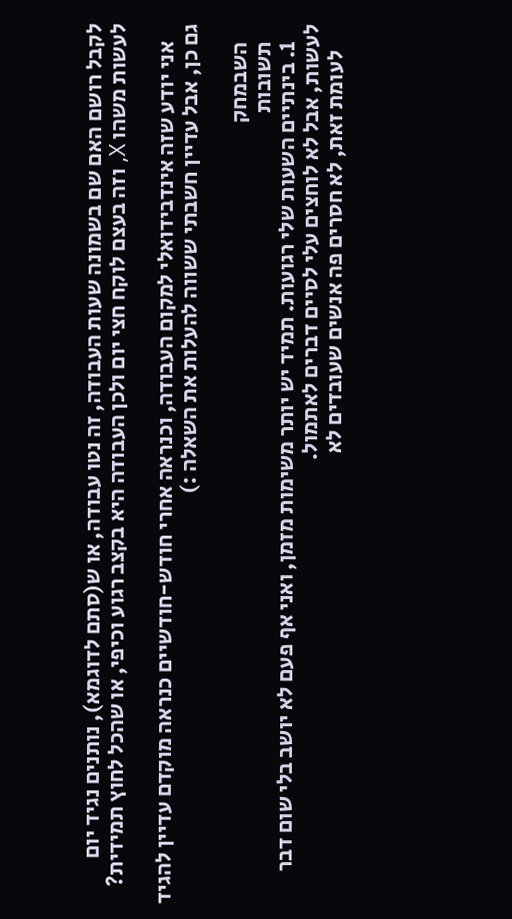לקבל רושם האם שם בשמונה שעות העבודה, זה נטו עבודה, או ש(סתם לדוגמא), נותנים נגיד יום לעשות משהו X, וזה בעצם לוקח חצי יום ולכן העבודה היא בקצב רגוע וכיפי, או שהכל לחוץ תמידית?

    אני יודע שזה אינדבידואלי למקום העבודה, וכנראה אחרי חודש-חודשיים כנראה מוקדם עדיין להגיד גם כן, אבל עדיין חשבתי ששווה להעלות את השאלה :)

    השבמחק
    תשובות
    1. בינתיים השעות שלי רגועות. תמיד יש יותר משימות מזמן, ואני אף פעם לא יושב בלי שום דבר לעשות, אבל לא לוחצים עלי לסיים דברים לאתמול.
      לעומת זאת, לא חסרים פה אנשים שעובדים לא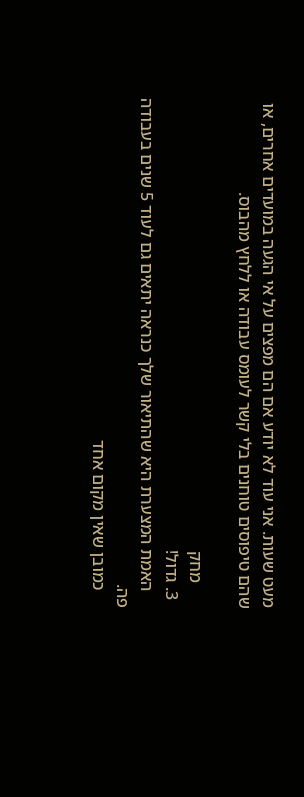מעט שעות. אני עוד לא יודע אם הם מפצים על אי הגעה במועדים אחרים, או שהם טיפוסים טוחנים בלי קשר לעומס עבודה או ללחץ מהבוס.

      מחק
  3. גדול!
    האמת המצערת היא שהתיאור שלך כנראה יתאים גם לעוד 5 שנים בעבודה פה.
    כמובן שאין מקום אחד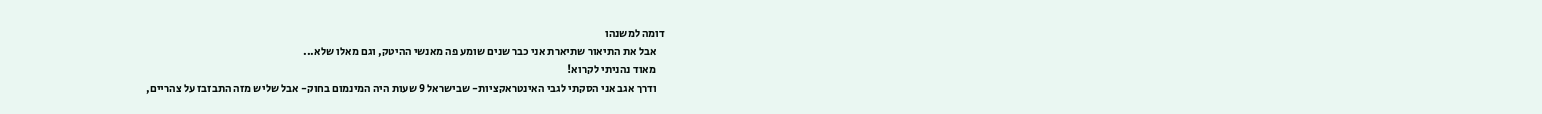דומה למשנהו
    אבל את התיאור שתיארת אני כבר שנים שומע פה מאנשי ההיטק, וגם מאלו שלא...
    מאוד נהניתי לקרוא!
    ודרך אגב אני הסקתי לגבי האינטראקציות- שבישראל 9 שעות היה המינמום בחוק- אבל שליש מזה התבזבז על צהריים,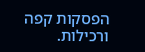הפסקות קפה ורכילות.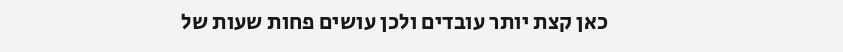כאן קצת יותר עובדים ולכן עושים פחות שעות של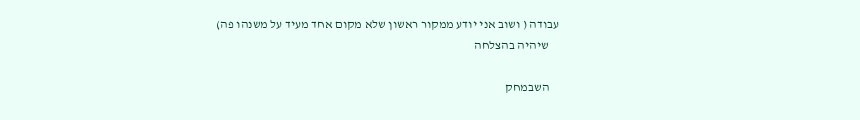עבודה ( ושוב אני יודע ממקור ראשון שלא מקום אחד מעיד על משנהו פה)
    שיהיה בהצלחה

    השבמחק